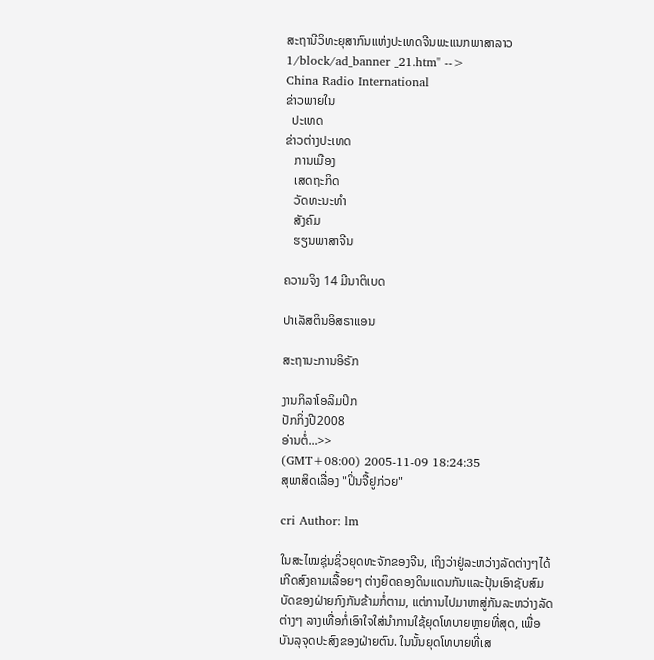ສະຖານີວິທະຍຸສາກົນແຫ່ງປະເທດຈີນພະແນກພາສາລາວ
1/block/ad_banner _21.htm" -->
China Radio International
ຂ່າວພາຍໃນ
  ປະເທດ
ຂ່າວຕ່າງປະເທດ
   ການເມືອງ
   ເສດຖະກິດ
   ວັດທະນະທຳ
   ສັງຄົມ
   ຮຽນພາສາຈີນ

ຄວາມຈິງ 14 ມີນາຕິເບດ

ປາເລັສຕິນອິສຣາແອນ

ສະຖານະການອິຣັກ

ງານກິລາໂອລິມປິກ
ປັກກິ່ງປີ2008
ອ່ານຕໍ່...>>
(GMT+08:00) 2005-11-09 18:24:35
ສຸພາສິດເລື່ອງ "ປິ່ນຈື້ຢູກ່ວຍ"

cri Author: lm

ໃນສະໄໝຊຸ່ນຊິ່ວຍຸດທະຈັກຂອງຈີນ, ເຖິງວ່າຢູ່ລະຫວ່າງລັດຕ່າງໆໄດ້ເກີດສົງຄາມເລື້ອຍໆ ຕ່າງຍຶດຄອງດິນແດນກັນແລະປຸ້ນເອົາຊັບສົມບັດຂອງຝ່າຍກົງກັນຂ້າມກໍ່ຕາມ, ແຕ່ການໄປມາຫາສູ່ກັນລະຫວ່າງລັດຕ່າງໆ ລາງເທື່ອກໍ່ເອົາໃຈໃສ່ນຳການໃຊ້ຍຸດໂທບາຍຫຼາຍທີ່ສຸດ, ເພື່ອບັນລຸຈຸດປະສົງຂອງຝ່າຍຕົນ. ໃນນັ້ນຍຸດໂທບາຍທີ່ເສ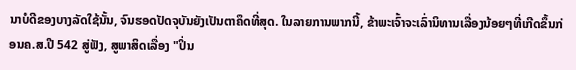ນາບໍດີຂອງບາງລັດໃຊ້ນັ້ນ, ຈົນຮອດປັດຈຸບັນຍັງເປັນຕາຄຶດທີ່ສຸດ. ໃນລາຍການພາກນີ້, ຂ້າພະເຈົ້າຈະເລົ່ານິທານເລື່ອງນ້ອຍໆທີ່ເກີດຂຶ້ນກ່ອນຄ.ສ.ປີ 542 ສູ່ຟັງ, ສູພາສິດເລື່ອງ "ປິ່ນ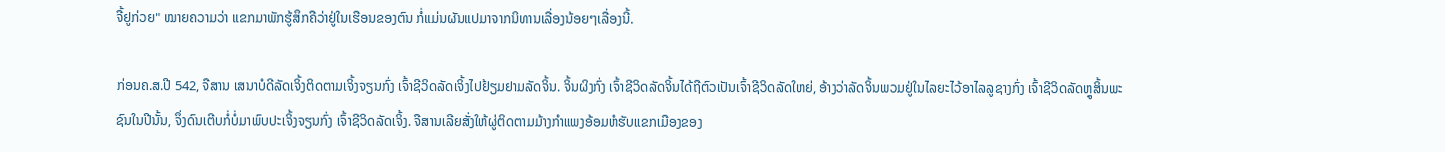ຈື້ຢູກ່ວຍ" ໝາຍຄວາມວ່າ ແຂກມາພັກຮູ້ສຶກຄືວ່າຢູ່ໃນເຮືອນຂອງຕົນ ກໍ່ແມ່ນຜັນແປມາຈາກນິທານເລື່ອງນ້ອຍໆເລື່ອງນີ້.

ກ່ອນຄ.ສ.ປີ 542, ຈືສານ ເສນາບໍດີລັດເຈິ້ງຕິດຕາມເຈິ້ງຈຽນກົ່ງ ເຈົ້າຊີວິດລັດເຈິ້ງໄປຢ້ຽມຢາມລັດຈິ້ນ. ຈິ້ນຜິງກົ່ງ ເຈົ້າຊີວິດລັດຈິ້ນໄດ້ຖືຕົວເປັນເຈົ້າຊີວິດລັດໃຫຍ່, ອ້າງວ່າລັດຈິ້ນພວມຢູ່ໃນໄລຍະໄວ້ອາໄລລູຊາງກົ່ງ ເຈົ້າຊີວິດລັດຫຼູສິ້ນພະຊົນໃນປີນັ້ນ, ຈຶ່ງດົນເຕີບກໍ່ບໍ່ມາພົບປະເຈິ້ງຈຽນກົ່ງ ເຈົ້າຊີວິດລັດເຈິ້ງ. ຈືສານເລີຍສັ່ງໃຫ້ຜູ່ຕິດຕາມມ້າງກຳແພງອ້ອມຫໍຮັບແຂກເມືອງຂອງ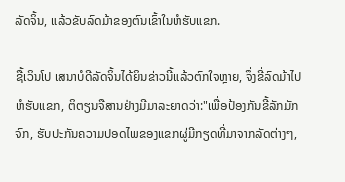ລັດຈິ້ນ, ແລ້ວຂັບລົດມ້າຂອງຕົນເຂົ້າໃນຫໍຮັບແຂກ.

ຊື້ເວິນໂປ ເສນາບໍດີລັດຈິ້ນໄດ້ຍິນຂ່າວນີ້ແລ້ວຕົກໃຈຫຼາຍ, ຈຶ່ງຂີ່ລົດມ້າໄປຫໍຮັບແຂກ, ຕິຕຽນຈືສານຢ່າງມີມາລະຍາດວ່າ:"ເພື່ອປ້ອງກັນຂີ້ລັກມັກຈົກ, ຮັບປະກັນຄວາມປອດໄພຂອງແຂກຜູ່ມີກຽດທີ່ມາຈາກລັດຕ່າງໆ,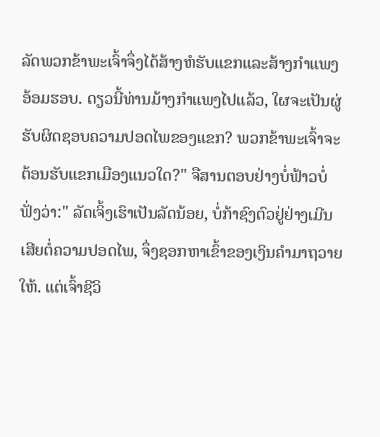ລັດພວກຂ້າພະເຈົ້າຈຶ່ງໄດ້ສ້າງຫໍຮັບແຂກແລະສ້າງກຳແພງອ້ອມຮອບ. ດຽວນີ້ທ່ານມ້າງກຳແພງໄປແລ້ວ, ໃຜຈະເປັນຜູ່ຮັບຜິດຊອບຄວາມປອດໄພຂອງແຂກ? ພວກຂ້າພະເຈົ້າຈະຕ້ອນຮັບແຂກເມືອງແນວໃດ?" ຈືສານຕອບຢ່າງບໍ່ຟ້າວບໍ່ຟັ່ງວ່າ:" ລັດເຈິ້ງເຮົາເປັນລັດນ້ອຍ, ບໍ່ກ້າຊົງຕົວຢູ່ຢ່າງເມີນເສີຍຕໍ່ຄວາມປອດໄພ, ຈຶ່ງຊອກຫາເຂົ້າຂອງເງິນຄຳມາຖວາຍໃຫ້. ແຕ່ເຈົ້າຊີວິ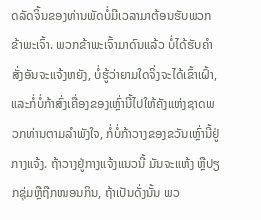ດລັດຈິ້ນຂອງທ່ານພັດບໍ່ມີເວລາມາຕ້ອນຮັບພວກຂ້າພະເຈົ້າ. ພວກຂ້າພະເຈົ້າມາດົນແລ້ວ ບໍ່ໄດ້ຮັບຄຳສັ່ງອັນຈະແຈ້ງຫຍັງ, ບໍ່ຮູ້ວ່າຍາມໃດຈິ່ງຈະໄດ້ເຂົ້າເຝົ້າ, ແລະກໍ່ບໍ່ກ້າສົ່ງເຄື່ອງຂອງເຫຼົ່ານີ້ໄປໃຫ້ຄັງແຫ່ງຊາດພວກທ່ານຕາມລຳພັງໃຈ, ກໍ່ບໍ່ກ້າວາງຂອງຂວັນເຫຼົ່ານີ້ຢູ່ກາງແຈ້ງ. ຖ້າວາງຢູ່ກາງແຈ້ງແນວນີ້ ມັນຈະແຫ້ງ ຫຼືປຽກຊຸ່ມຫຼືຖືກໜອນກິນ, ຖ້າເປັນດັ່ງນັ້ນ ພວ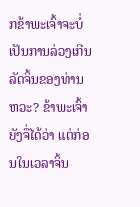ກຂ້າພະເຈົ້າຈະບໍ່ເປັນການລ່ວງເກີນລັດຈິ້ນຂອງທ່ານຫວະ? ຂ້າພະເຈົ້າຍັງຈື່ໄດ້ວ່າ ແຕ່ກ່ອນໃນເວລາຈິ້ນ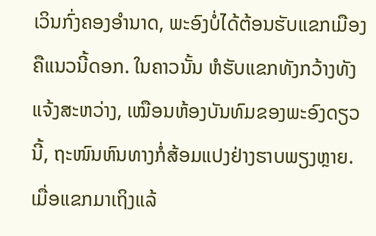ເວິນກົ່ງຄອງອຳນາດ, ພະອົງບໍ່ໄດ້ຕ້ອນຮັບແຂກເມືອງຄືແນວນີ້ດອກ. ໃນຄາວນັ້ນ ຫໍຮັບແຂກທັງກວ້າງທັງແຈ້ງສະຫວ່າງ, ເໝືອນຫ້ອງບັນທົມຂອງພະອົງດຽວນີ້, ຖະໜົນຫົນທາງກໍ່ສ້ອມແປງຢ່າງຮາບພຽງຫຼາຍ. ເມື່ອແຂກມາເຖິງແລ້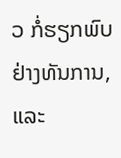ວ ກໍ່ຮຽກພົບຢ່າງທັນການ, ແລະ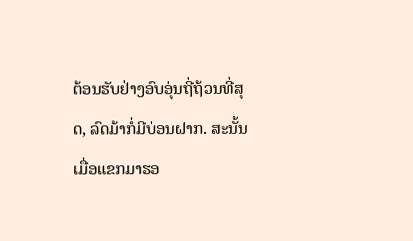ຕ້ອນຮັບຢ່າງອົບອຸ່ນຖີ່ຖ້ວນທີ່ສຸດ, ລົດມ້າກໍ່ມີບ່ອນຝາກ. ສະນັ້ນ ເມື່ອແຂກມາຮອ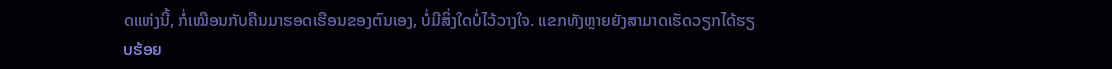ດແຫ່ງນີ້, ກໍ່ເໝືອນກັບຄືນມາຮອດເຮືອນຂອງຕົນເອງ, ບໍ່ມີສິ່ງໃດບໍ່ໄວ້ວາງໃຈ. ແຂກທັງຫຼາຍຍັງສາມາດເຮັດວຽກໄດ້ຮຽບຮ້ອຍ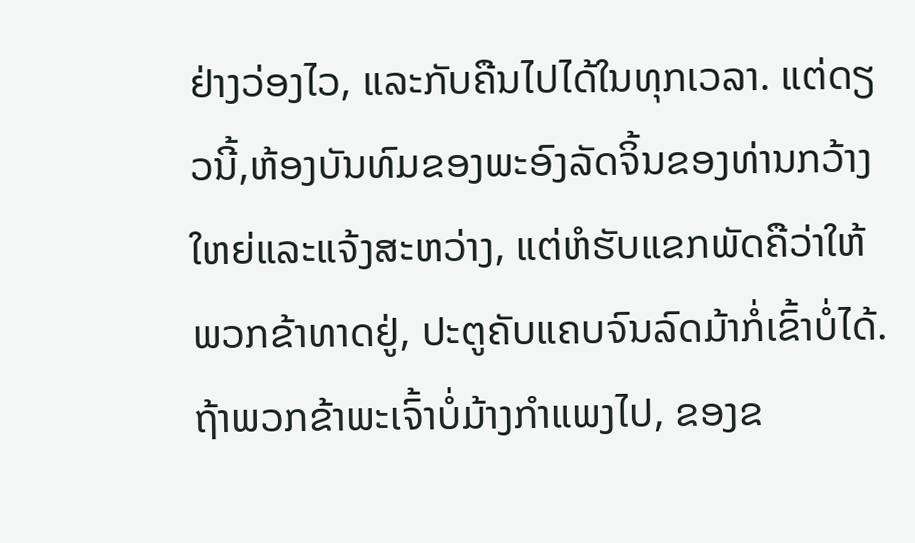ຢ່າງວ່ອງໄວ, ແລະກັບຄືນໄປໄດ້ໃນທຸກເວລາ. ແຕ່ດຽວນີ້,ຫ້ອງບັນທົມຂອງພະອົງລັດຈິ້ນຂອງທ່ານກວ້າງໃຫຍ່ແລະແຈ້ງສະຫວ່າງ, ແຕ່ຫໍຮັບແຂກພັດຄືວ່າໃຫ້ພວກຂ້າທາດຢູ່, ປະຕູຄັບແຄບຈົນລົດມ້າກໍ່ເຂົ້າບໍ່ໄດ້. ຖ້າພວກຂ້າພະເຈົ້າບໍ່ມ້າງກຳແພງໄປ, ຂອງຂ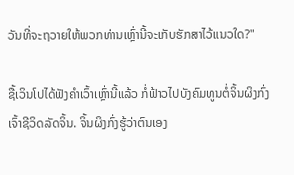ວັນທີ່ຈະຖວາຍໃຫ້ພວກທ່ານເຫຼົ່ານີ້ຈະເກັບຮັກສາໄວ້ແນວໃດ?"

ຊື້ເວິນໂປໄດ້ຟັງຄຳເວົ້າເຫຼົ່ານີ້ແລ້ວ ກໍ່ຟ້າວໄປບັງຄົມທູນຕໍ່ຈິ້ນຜິງກົ່ງ ເຈົ້າຊີວິດລັດຈິ້ນ. ຈິ້ນຜິງກົ່ງຮູ້ວ່າຕົນເອງ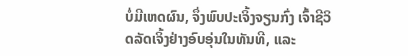ບໍ່ມີເຫດຜົນ, ຈຶ່ງພົບປະເຈິ້ງຈຽນກົ່ງ ເຈົ້າຊີວິດລັດເຈິ້ງຢ່າງອົບອຸ່ນໃນທັນທີ, ແລະ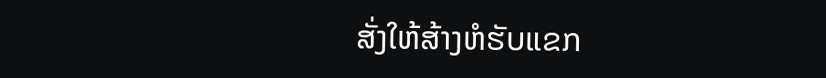ສັ່ງໃຫ້ສ້າງຫໍຮັບແຂກ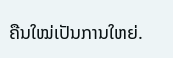ຄືນໃໝ່ເປັນການໃຫຍ່.